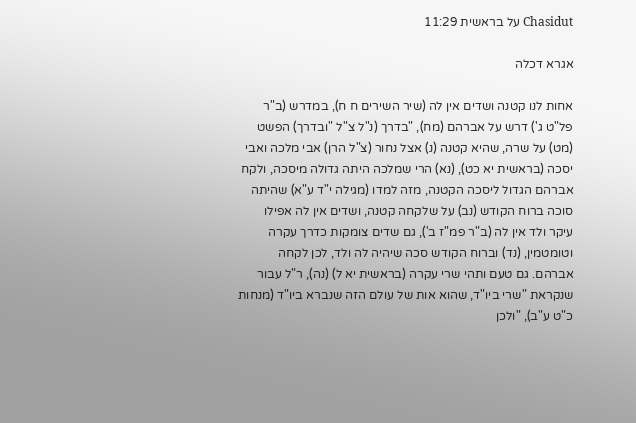Chasidut על בראשית 11:29

אגרא דכלה

אחות לנו קטנה ושדים אין לה (שיר השירים ח ח), במדרש (ב"ר פל"ט ג') דרש על אברהם (מח), "בדרך (נ"ל צ"ל "ובדרך) הפשט (מט) על שרה, שהיא קטנה (נ) אצל נחור (צ"ל הרן) אבי מלכה ואבי יסכה (בראשית יא כט), (נא) הרי שמלכה היתה גדולה מיסכה, ולקח אברהם הגדול ליסכה הקטנה, מזה למדו (מגילה י"ד ע"א) שהיתה סוכה ברוח הקודש (נב) על שלקחה קטנה, ושדים אין לה אפילו עיקר ולד אין לה (ב"ר פמ"ז ב'), גם שדים צומקות כדרך עקרה וטומטמין, (נד) וברוח הקודש סכה שיהיה לה ולד, לכן לקחה אברהם. גם טעם ותהי שרי עקרה (בראשית יא ל) (נה), ר"ל עבור שנקראת "שרי ביו"ד, שהוא אות של עולם הזה שנברא ביו"ד (מנחות כ"ט ע"ב), "ולכן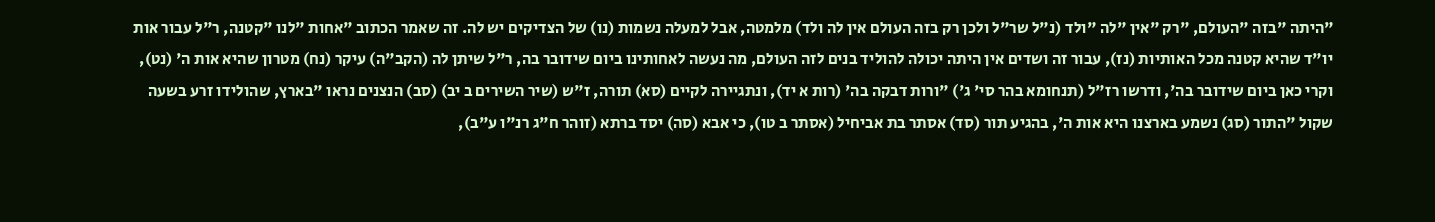"היתה "בזה "העולם, "רק "אין "לה "ולד (נ"ל שר"ל ולכן רק בזה העולם אין לה ולד) מלמטה, אבל למעלה נשמות (נו) של הצדיקים יש לה. זה שאמר הכתוב "אחות "לנו "קטנה, ר"ל עבור אות יו"ד שהיא קטנה מכל האותיות (נז), עבור זה ושדים אין היתה יכולה להוליד בנים לזה העולם, מה נעשה לאחותינו ביום שידובר בה, ר"ל שיתן לה (הקב"ה) עיקר (נח) מטרון שהיא אות ה' (נט), וקרי כאן ביום שידובר בה', ודרשו רז"ל (תנחומא בהר סי' ג') "ורות דבקה בה' (רות א יד), ונתגיירה לקיים (סא) תורה, ז"ש (שיר השירים ב יב) (סב) הנצנים נראו "בארץ, שהולידו זרע בשעה שקול "התור (סג) נשמע בארצנו היא אות ה', בהגיע תור (סד) אסתר בת אביחיל (אסתר ב טו), כי אבא (סה) יסד ברתא (זוהר ח"ג רנ"ו ע"ב),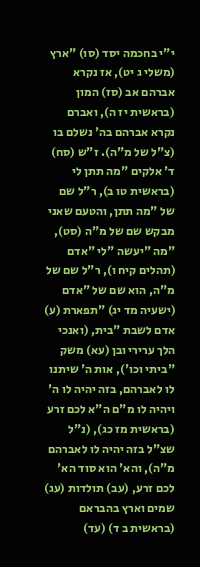י"י בחכמה יסד (סו) "ארץ (משלי ג יט), אז נקרא אברהם אב (סז) המון (בראשית יז ה), ואברם נקרא אברהם בה' נשלם בו (צ"ל של מ"ה). ז"ש (סח) ד' אלקים "מה תתן לי (בראשית טו ב), ר"ל שם של "מה תתן, והטעם שאני מבקש שם של מ"ה (סט), "מה "יעשה "לי "אדם (תהלים קיח ו), ר"ל שם של מ"ה, הוא שם של "אדם (ישעיה מד יג) "תפארת (ע) אדם לשבת "בית, (ואנכי הלך ערירי ובן (עא) משק "ביתי וכו'), אות ה' שיתנו לו לאברהם, בזה יהיה לו ה' ויהיה לו מ"ם ה"א לכם זרע (בראשית מז כג), (נ"ל שצ"ל בזה יהיה לו לאברהם מ"ה), והא' הוא סוד הא' לכם זרע, (עב) תולדות (עג) שמים וארץ בהבראם (בראשית ב ד) (עד)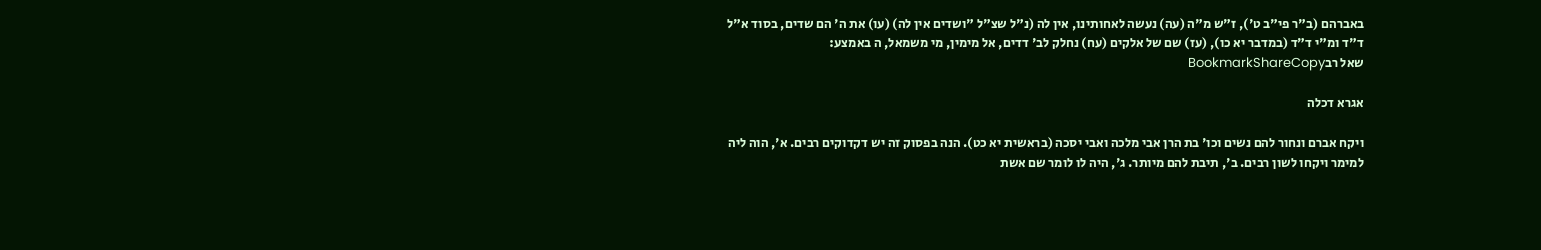באברהם (ב"ר פי"ב ט'), ז"ש מ"ה (עה) נעשה לאחותינו, אין לה (נ"ל שצ"ל "ושדים אין לה) (עו) את ה' הם שדים, בסוד א"ל ד"ד ומ"י ד"ד (במדבר יא כו), (עז) שם של אלקים (עח) נחלק לב' דדים, אל מימין, מי משמאל, ה באמצע:
שאל רבBookmarkShareCopy

אגרא דכלה

ויקח אברם ונחור להם נשים וכו' בת הרן אבי מלכה ואבי יסכה (בראשית יא כט). הנה בפסוק זה יש דקדוקים רבים. א', הוה ליה למימר ויקחו לשון רבים. ב', תיבת להם מיותר. ג', היה לו לומר שם אשת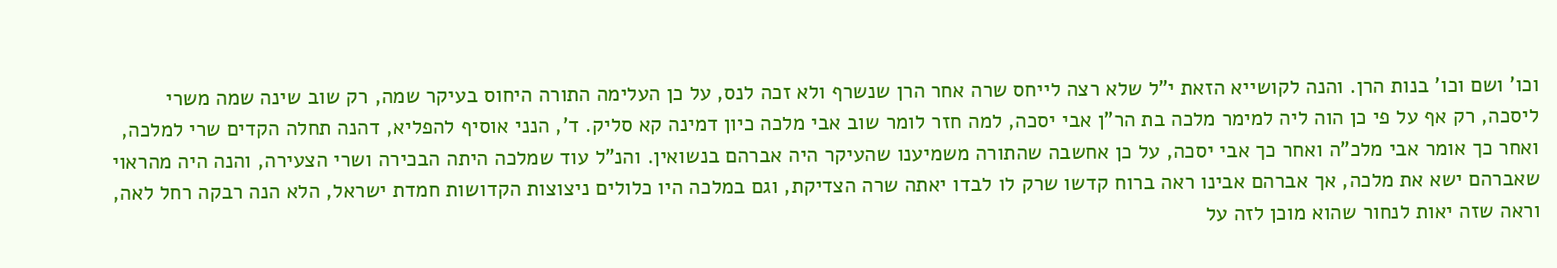וכו' ושם וכו' בנות הרן. והנה לקושייא הזאת י"ל שלא רצה לייחס שרה אחר הרן שנשרף ולא זכה לנס, על כן העלימה התורה היחוס בעיקר שמה, רק שוב שינה שמה משרי ליסכה, רק אף על פי כן הוה ליה למימר מלכה בת הר"ן אבי יסכה, למה חזר לומר שוב אבי מלכה כיון דמינה קא סליק. ד', הנני אוסיף להפליא, דהנה תחלה הקדים שרי למלכה, ואחר כך אומר אבי מלכ"ה ואחר כך אבי יסכה, על כן אחשבה שהתורה משמיענו שהעיקר היה אברהם בנשואין. והנ"ל עוד שמלכה היתה הבכירה ושרי הצעירה, והנה היה מהראוי שאברהם ישא את מלכה, אך אברהם אבינו ראה ברוח קדשו שרק לו לבדו יאתה שרה הצדיקת, וגם במלכה היו כלולים ניצוצות הקדושות חמדת ישראל, הלא הנה רבקה רחל לאה, וראה שזה יאות לנחור שהוא מוכן לזה על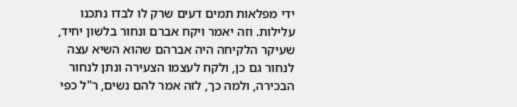ידי מפלאות תמים דעים שרק לו לבדו נתכנו עלילות. וזה יאמר ויקח אברם ונחור בלשון יחיד, שעיקר הלקיחה היה אברהם שהוא השיא עצה לנחור גם כן, ולקח לעצמו הצעירה ונתן לנחור הבכירה, ולמה כך, לזה אמר להם נשים, ר"ל כפי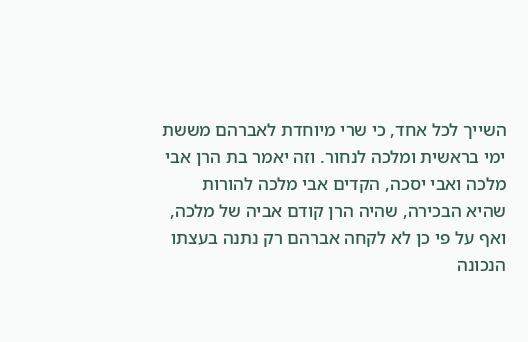השייך לכל אחד, כי שרי מיוחדת לאברהם מששת ימי בראשית ומלכה לנחור. וזה יאמר בת הרן אבי מלכה ואבי יסכה, הקדים אבי מלכה להורות שהיא הבכירה, שהיה הרן קודם אביה של מלכה, ואף על פי כן לא לקחה אברהם רק נתנה בעצתו הנכונה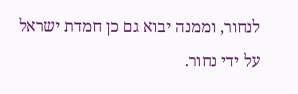לנחור, וממנה יבוא גם כן חמדת ישראל על ידי נחור.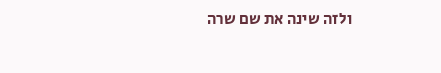ולזה שינה את שם שרה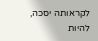לקראותה יסכה, להיות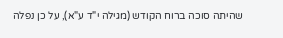שהיתה סוכה ברוח הקודש (מגילה י"ד ע"א), על כן נפלה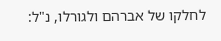לחלקו של אברהם ולגורלו, נ"ל: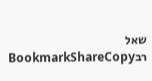שאל רבBookmarkShareCopy